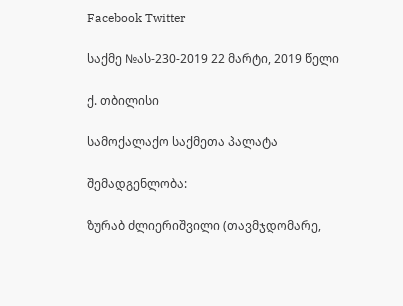Facebook Twitter

საქმე №ას-230-2019 22 მარტი, 2019 წელი

ქ. თბილისი

სამოქალაქო საქმეთა პალატა

შემადგენლობა:

ზურაბ ძლიერიშვილი (თავმჯდომარე,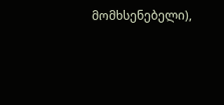მომხსენებელი),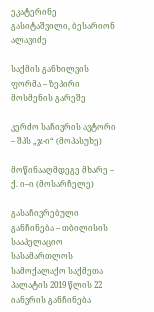ეკატერინე გასიტაშვილი, ბესარიონ ალავიძე

საქმის განხილვის ფორმა – ზეპირი მოსმენის გარეშე

კერძო საჩივრის ავტორი – შპს „ჯ-ი“ (მოპასუხე)

მოწინააღმდეგე მხარე – ქ. ი–ი (მოსარჩელე)

გასაჩივრებული განჩინება – თბილისის სააპელაციო სასამართლოს სამოქალაქო საქმეთა პალატის 2019 წლის 22 იანვრის განჩინება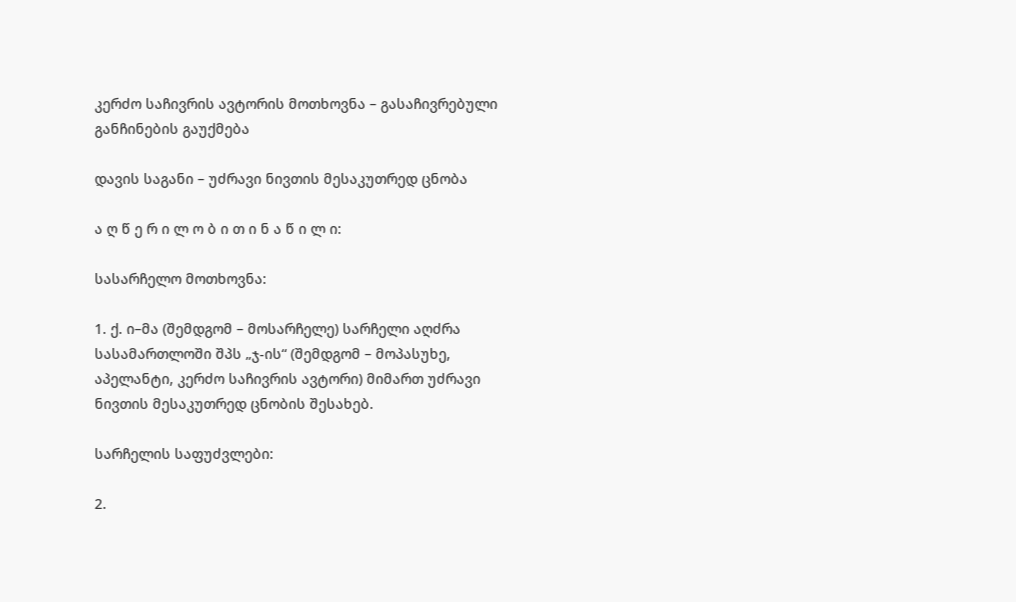კერძო საჩივრის ავტორის მოთხოვნა – გასაჩივრებული განჩინების გაუქმება

დავის საგანი – უძრავი ნივთის მესაკუთრედ ცნობა

ა ღ წ ე რ ი ლ ო ბ ი თ ი ნ ა წ ი ლ ი:

სასარჩელო მოთხოვნა:

1. ქ. ი–მა (შემდგომ – მოსარჩელე) სარჩელი აღძრა სასამართლოში შპს „ჯ-ის“ (შემდგომ – მოპასუხე, აპელანტი, კერძო საჩივრის ავტორი) მიმართ უძრავი ნივთის მესაკუთრედ ცნობის შესახებ.

სარჩელის საფუძვლები:

2.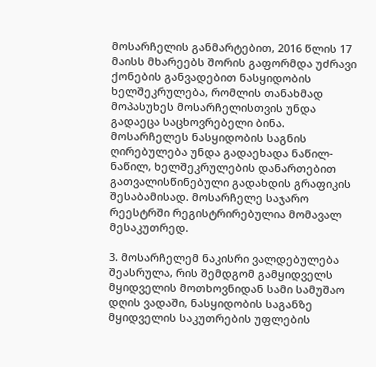მოსარჩელის განმარტებით, 2016 წლის 17 მაისს მხარეებს შორის გაფორმდა უძრავი ქონების განვადებით ნასყიდობის ხელშეკრულება, რომლის თანახმად მოპასუხეს მოსარჩელისთვის უნდა გადაეცა საცხოვრებელი ბინა. მოსარჩელეს ნასყიდობის საგნის ღირებულება უნდა გადაეხადა ნაწილ-ნაწილ, ხელშეკრულების დანართებით გათვალისწინებული გადახდის გრაფიკის შესაბამისად. მოსარჩელე საჯარო რეესტრში რეგისტრირებულია მომავალ მესაკუთრედ.

3. მოსარჩელემ ნაკისრი ვალდებულება შეასრულა, რის შემდგომ გამყიდველს მყიდველის მოთხოვნიდან სამი სამუშაო დღის ვადაში, ნასყიდობის საგანზე მყიდველის საკუთრების უფლების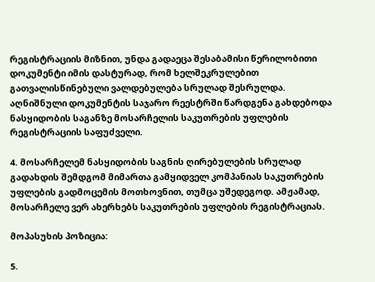რეგისტრაციის მიზნით, უნდა გადაეცა შესაბამისი წერილობითი დოკუმენტი იმის დასტურად, რომ ხელშეკრულებით გათვალისწინებული ვალდებულება სრულად შესრულდა. აღნიშნული დოკუმენტის საჯარო რეესტრში წარდგენა გახდებოდა ნასყიდობის საგანზე მოსარჩელის საკუთრების უფლების რეგისტრაციის საფუძველი.

4. მოსარჩელემ ნასყიდობის საგნის ღირებულების სრულად გადახდის შემდგომ მიმართა გამყიდველ კომპანიას საკუთრების უფლების გადმოცემის მოთხოვნით, თუმცა უშედეგოდ. ამჟამად, მოსარჩელე ვერ ახერხებს საკუთრების უფლების რეგისტრაციას.

მოპასუხის პოზიცია:

5.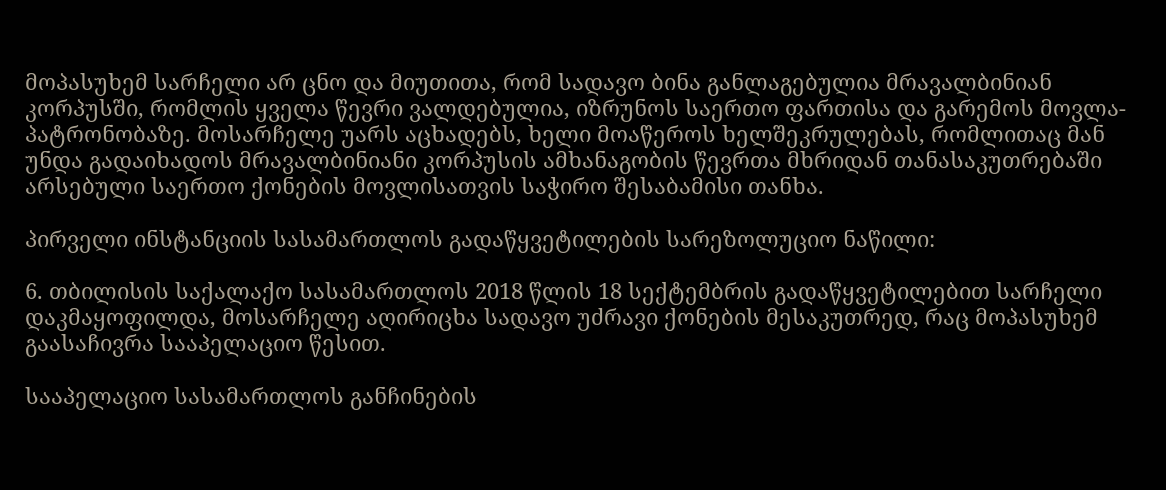მოპასუხემ სარჩელი არ ცნო და მიუთითა, რომ სადავო ბინა განლაგებულია მრავალბინიან კორპუსში, რომლის ყველა წევრი ვალდებულია, იზრუნოს საერთო ფართისა და გარემოს მოვლა-პატრონობაზე. მოსარჩელე უარს აცხადებს, ხელი მოაწეროს ხელშეკრულებას, რომლითაც მან უნდა გადაიხადოს მრავალბინიანი კორპუსის ამხანაგობის წევრთა მხრიდან თანასაკუთრებაში არსებული საერთო ქონების მოვლისათვის საჭირო შესაბამისი თანხა.

პირველი ინსტანციის სასამართლოს გადაწყვეტილების სარეზოლუციო ნაწილი:

6. თბილისის საქალაქო სასამართლოს 2018 წლის 18 სექტემბრის გადაწყვეტილებით სარჩელი დაკმაყოფილდა, მოსარჩელე აღირიცხა სადავო უძრავი ქონების მესაკუთრედ, რაც მოპასუხემ გაასაჩივრა სააპელაციო წესით.

სააპელაციო სასამართლოს განჩინების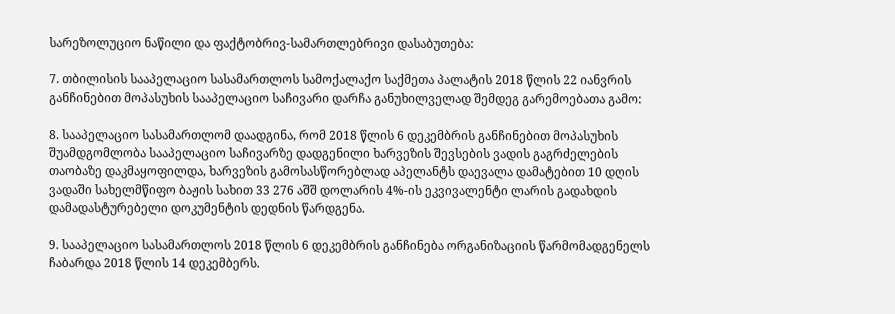სარეზოლუციო ნაწილი და ფაქტობრივ-სამართლებრივი დასაბუთება:

7. თბილისის სააპელაციო სასამართლოს სამოქალაქო საქმეთა პალატის 2018 წლის 22 იანვრის განჩინებით მოპასუხის სააპელაციო საჩივარი დარჩა განუხილველად შემდეგ გარემოებათა გამო:

8. სააპელაციო სასამართლომ დაადგინა, რომ 2018 წლის 6 დეკემბრის განჩინებით მოპასუხის შუამდგომლობა სააპელაციო საჩივარზე დადგენილი ხარვეზის შევსების ვადის გაგრძელების თაობაზე დაკმაყოფილდა, ხარვეზის გამოსასწორებლად აპელანტს დაევალა დამატებით 10 დღის ვადაში სახელმწიფო ბაჟის სახით 33 276 აშშ დოლარის 4%-ის ეკვივალენტი ლარის გადახდის დამადასტურებელი დოკუმენტის დედნის წარდგენა.

9. სააპელაციო სასამართლოს 2018 წლის 6 დეკემბრის განჩინება ორგანიზაციის წარმომადგენელს ჩაბარდა 2018 წლის 14 დეკემბერს.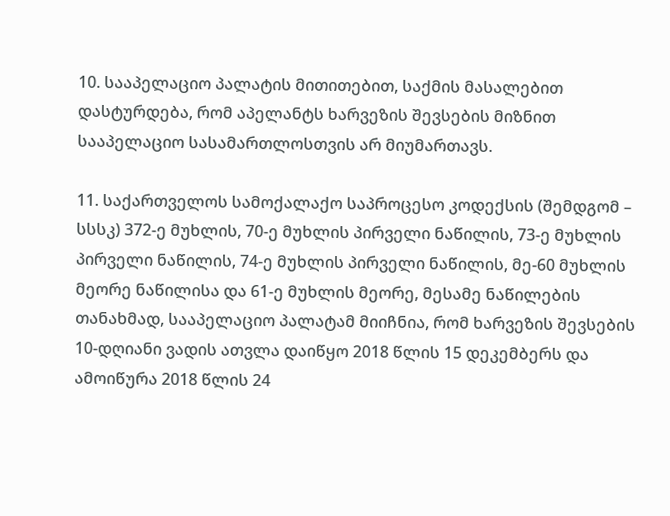10. სააპელაციო პალატის მითითებით, საქმის მასალებით დასტურდება, რომ აპელანტს ხარვეზის შევსების მიზნით სააპელაციო სასამართლოსთვის არ მიუმართავს.

11. საქართველოს სამოქალაქო საპროცესო კოდექსის (შემდგომ – სსსკ) 372-ე მუხლის, 70-ე მუხლის პირველი ნაწილის, 73-ე მუხლის პირველი ნაწილის, 74-ე მუხლის პირველი ნაწილის, მე-60 მუხლის მეორე ნაწილისა და 61-ე მუხლის მეორე, მესამე ნაწილების თანახმად, სააპელაციო პალატამ მიიჩნია, რომ ხარვეზის შევსების 10-დღიანი ვადის ათვლა დაიწყო 2018 წლის 15 დეკემბერს და ამოიწურა 2018 წლის 24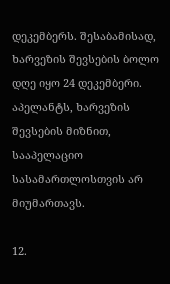დეკემბერს. შესაბამისად, ხარვეზის შევსების ბოლო დღე იყო 24 დეკემბერი. აპელანტს, ხარვეზის შევსების მიზნით, სააპელაციო სასამართლოსთვის არ მიუმართავს.

12.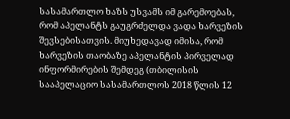სასამართლო ხაზს უსვამს იმ გარემოებას, რომ აპელანტს გაუგრძელდა ვადა ხარვეზის შევსებისათვის. მიუხედავად იმისა, რომ ხარვეზის თაობაზე აპელანტის პირველად ინფორმირების შემდეგ (თბილისის სააპელაციო სასამართლოს 2018 წლის 12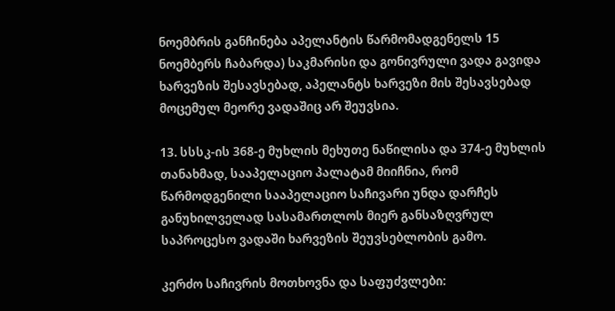ნოემბრის განჩინება აპელანტის წარმომადგენელს 15 ნოემბერს ჩაბარდა) საკმარისი და გონივრული ვადა გავიდა ხარვეზის შესავსებად, აპელანტს ხარვეზი მის შესავსებად მოცემულ მეორე ვადაშიც არ შეუვსია.

13. სსსკ-ის 368-ე მუხლის მეხუთე ნაწილისა და 374-ე მუხლის თანახმად, სააპელაციო პალატამ მიიჩნია, რომ წარმოდგენილი სააპელაციო საჩივარი უნდა დარჩეს განუხილველად სასამართლოს მიერ განსაზღვრულ საპროცესო ვადაში ხარვეზის შეუვსებლობის გამო.

კერძო საჩივრის მოთხოვნა და საფუძვლები: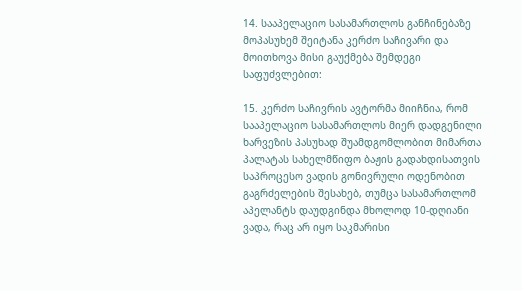14. სააპელაციო სასამართლოს განჩინებაზე მოპასუხემ შეიტანა კერძო საჩივარი და მოითხოვა მისი გაუქმება შემდეგი საფუძვლებით:

15. კერძო საჩივრის ავტორმა მიიჩნია, რომ სააპელაციო სასამართლოს მიერ დადგენილი ხარვეზის პასუხად შუამდგომლობით მიმართა პალატას სახელმწიფო ბაჟის გადახდისათვის საპროცესო ვადის გონივრული ოდენობით გაგრძელების შესახებ, თუმცა სასამართლომ აპელანტს დაუდგინდა მხოლოდ 10-დღიანი ვადა, რაც არ იყო საკმარისი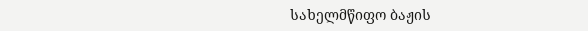სახელმწიფო ბაჟის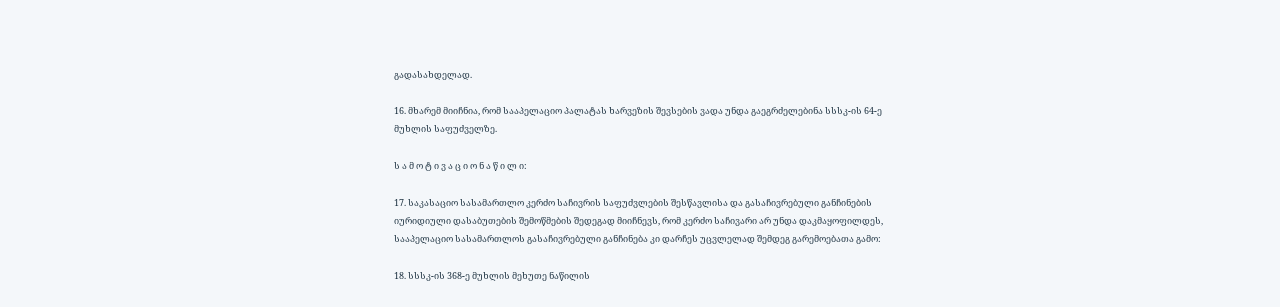გადასახდელად.

16. მხარემ მიიჩნია, რომ სააპელაციო პალატას ხარვეზის შევსების ვადა უნდა გაეგრძელებინა სსსკ-ის 64-ე მუხლის საფუძველზე.

ს ა მ ო ტ ი ვ ა ც ი ო ნ ა წ ი ლ ი:

17. საკასაციო სასამართლო კერძო საჩივრის საფუძვლების შესწავლისა და გასაჩივრებული განჩინების იურიდიული დასაბუთების შემოწმების შედეგად მიიჩნევს, რომ კერძო საჩივარი არ უნდა დაკმაყოფილდეს, სააპელაციო სასამართლოს გასაჩივრებული განჩინება კი დარჩეს უცვლელად შემდეგ გარემოებათა გამო:

18. სსსკ-ის 368-ე მუხლის მეხუთე ნაწილის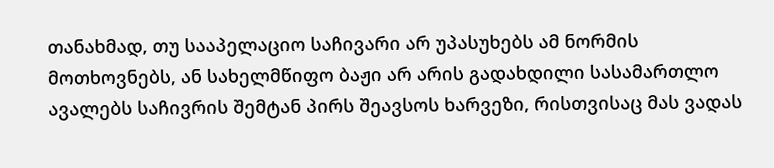თანახმად, თუ სააპელაციო საჩივარი არ უპასუხებს ამ ნორმის მოთხოვნებს, ან სახელმწიფო ბაჟი არ არის გადახდილი სასამართლო ავალებს საჩივრის შემტან პირს შეავსოს ხარვეზი, რისთვისაც მას ვადას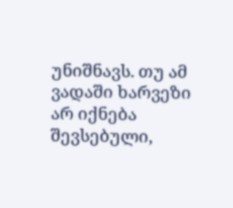უნიშნავს. თუ ამ ვადაში ხარვეზი არ იქნება შევსებული,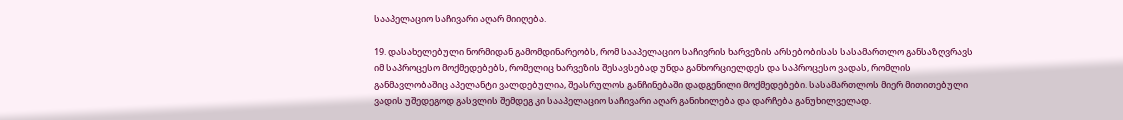სააპელაციო საჩივარი აღარ მიიღება.

19. დასახელებული ნორმიდან გამომდინარეობს, რომ სააპელაციო საჩივრის ხარვეზის არსებობისას სასამართლო განსაზღვრავს იმ საპროცესო მოქმედებებს, რომელიც ხარვეზის შესავსებად უნდა განხორციელდეს და საპროცესო ვადას, რომლის განმავლობაშიც აპელანტი ვალდებულია, შეასრულოს განჩინებაში დადგენილი მოქმედებები. სასამართლოს მიერ მითითებული ვადის უშედეგოდ გასვლის შემდეგ კი სააპელაციო საჩივარი აღარ განიხილება და დარჩება განუხილველად.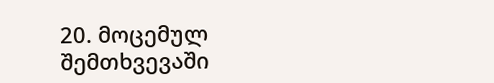20. მოცემულ შემთხვევაში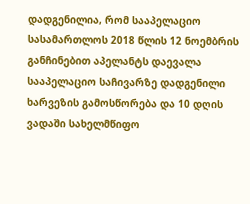დადგენილია, რომ სააპელაციო სასამართლოს 2018 წლის 12 ნოემბრის განჩინებით აპელანტს დაევალა სააპელაციო საჩივარზე დადგენილი ხარვეზის გამოსწორება და 10 დღის ვადაში სახელმწიფო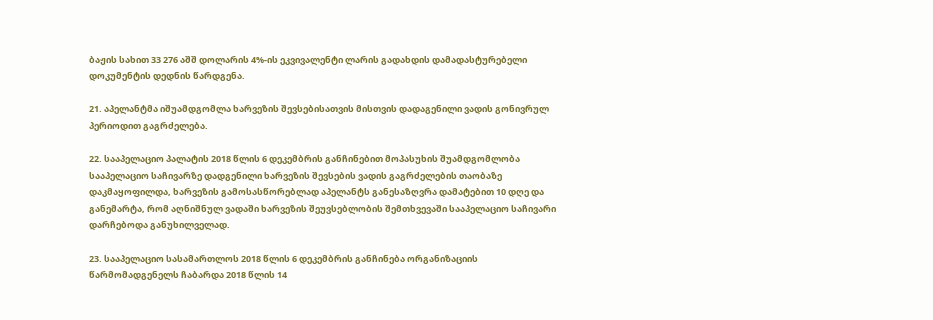ბაჟის სახით 33 276 აშშ დოლარის 4%-ის ეკვივალენტი ლარის გადახდის დამადასტურებელი დოკუმენტის დედნის წარდგენა.

21. აპელანტმა იშუამდგომლა ხარვეზის შევსებისათვის მისთვის დადაგენილი ვადის გონივრულ პერიოდით გაგრძელება.

22. სააპელაციო პალატის 2018 წლის 6 დეკემბრის განჩინებით მოპასუხის შუამდგომლობა სააპელაციო საჩივარზე დადგენილი ხარვეზის შევსების ვადის გაგრძელების თაობაზე დაკმაყოფილდა, ხარვეზის გამოსასწორებლად აპელანტს განესაზღვრა დამატებით 10 დღე და განემარტა, რომ აღნიშნულ ვადაში ხარვეზის შეუვსებლობის შემთხვევაში სააპელაციო საჩივარი დარჩებოდა განუხილველად.

23. სააპელაციო სასამართლოს 2018 წლის 6 დეკემბრის განჩინება ორგანიზაციის წარმომადგენელს ჩაბარდა 2018 წლის 14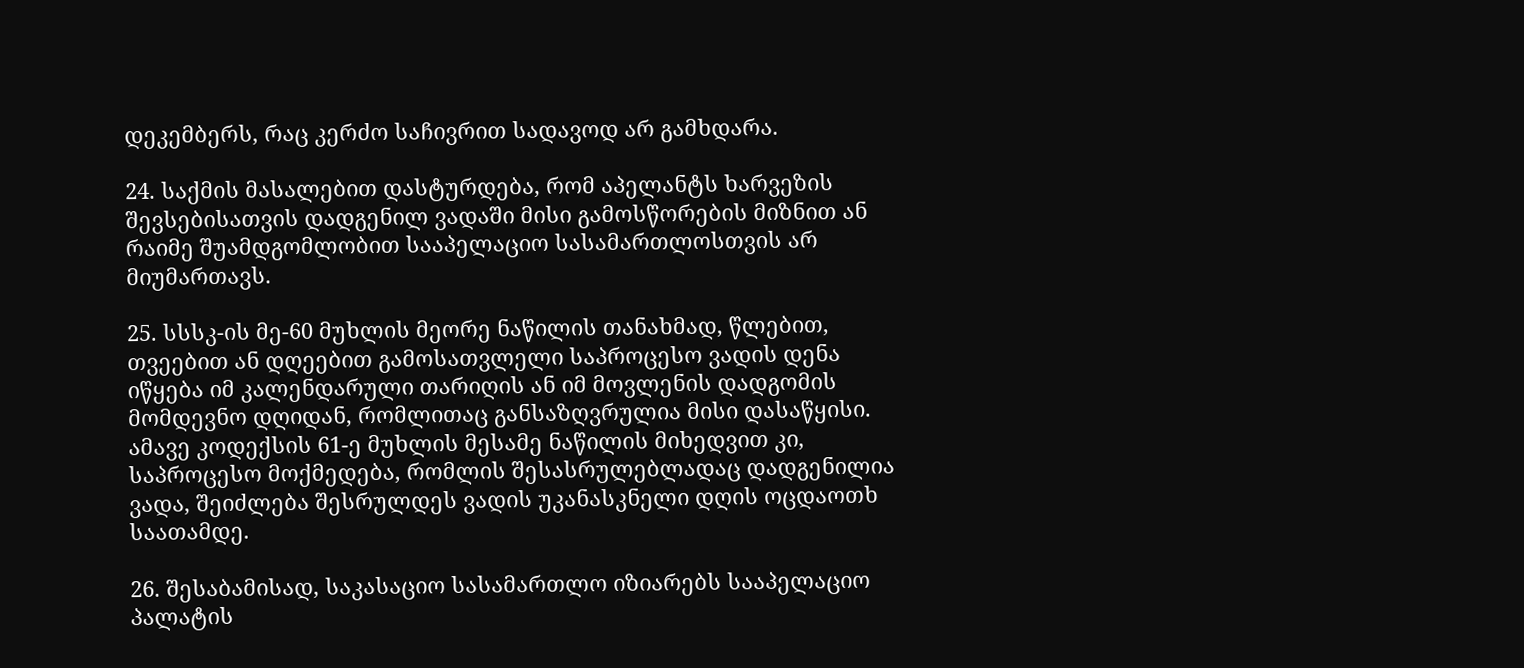დეკემბერს, რაც კერძო საჩივრით სადავოდ არ გამხდარა.

24. საქმის მასალებით დასტურდება, რომ აპელანტს ხარვეზის შევსებისათვის დადგენილ ვადაში მისი გამოსწორების მიზნით ან რაიმე შუამდგომლობით სააპელაციო სასამართლოსთვის არ მიუმართავს.

25. სსსკ-ის მე-60 მუხლის მეორე ნაწილის თანახმად, წლებით, თვეებით ან დღეებით გამოსათვლელი საპროცესო ვადის დენა იწყება იმ კალენდარული თარიღის ან იმ მოვლენის დადგომის მომდევნო დღიდან, რომლითაც განსაზღვრულია მისი დასაწყისი. ამავე კოდექსის 61-ე მუხლის მესამე ნაწილის მიხედვით კი, საპროცესო მოქმედება, რომლის შესასრულებლადაც დადგენილია ვადა, შეიძლება შესრულდეს ვადის უკანასკნელი დღის ოცდაოთხ საათამდე.

26. შესაბამისად, საკასაციო სასამართლო იზიარებს სააპელაციო პალატის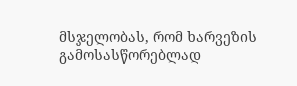მსჯელობას, რომ ხარვეზის გამოსასწორებლად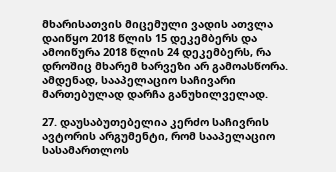მხარისათვის მიცემული ვადის ათვლა დაიწყო 2018 წლის 15 დეკემბერს და ამოიწურა 2018 წლის 24 დეკემბერს, რა დროშიც მხარემ ხარვეზი არ გამოასწორა. ამდენად, სააპელაციო საჩივარი მართებულად დარჩა განუხილველად.

27. დაუსაბუთებელია კერძო საჩივრის ავტორის არგუმენტი, რომ სააპელაციო სასამართლოს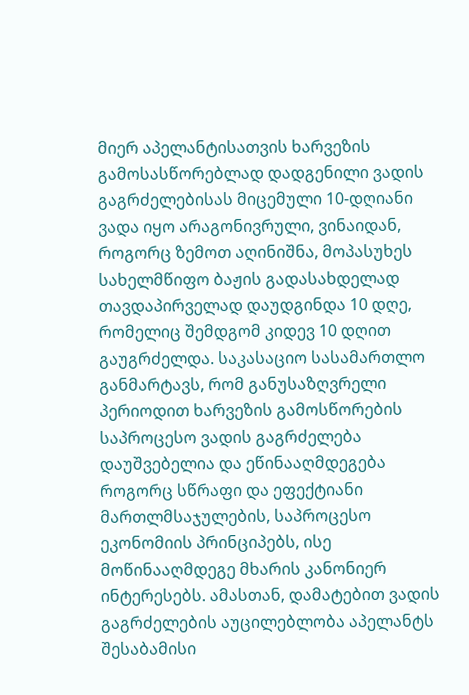მიერ აპელანტისათვის ხარვეზის გამოსასწორებლად დადგენილი ვადის გაგრძელებისას მიცემული 10-დღიანი ვადა იყო არაგონივრული, ვინაიდან, როგორც ზემოთ აღინიშნა, მოპასუხეს სახელმწიფო ბაჟის გადასახდელად თავდაპირველად დაუდგინდა 10 დღე, რომელიც შემდგომ კიდევ 10 დღით გაუგრძელდა. საკასაციო სასამართლო განმარტავს, რომ განუსაზღვრელი პერიოდით ხარვეზის გამოსწორების საპროცესო ვადის გაგრძელება დაუშვებელია და ეწინააღმდეგება როგორც სწრაფი და ეფექტიანი მართლმსაჯულების, საპროცესო ეკონომიის პრინციპებს, ისე მოწინააღმდეგე მხარის კანონიერ ინტერესებს. ამასთან, დამატებით ვადის გაგრძელების აუცილებლობა აპელანტს შესაბამისი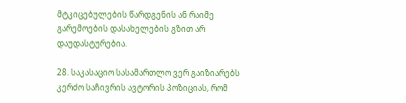მტკიცებულების წარდგენის ან რაიმე გარემოების დასახელების გზით არ დაუდასტურებია.

28. საკასაციო სასამართლო ვერ გაიზიარებს კერძო საჩივრის ავტორის პოზიციას, რომ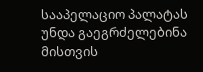სააპელაციო პალატას უნდა გაეგრძელებინა მისთვის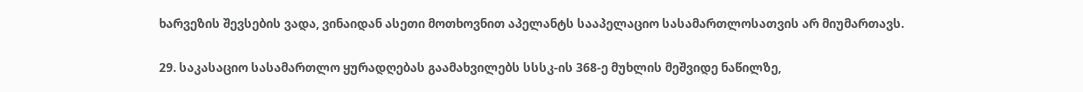ხარვეზის შევსების ვადა, ვინაიდან ასეთი მოთხოვნით აპელანტს სააპელაციო სასამართლოსათვის არ მიუმართავს.

29. საკასაციო სასამართლო ყურადღებას გაამახვილებს სსსკ-ის 368-ე მუხლის მეშვიდე ნაწილზე,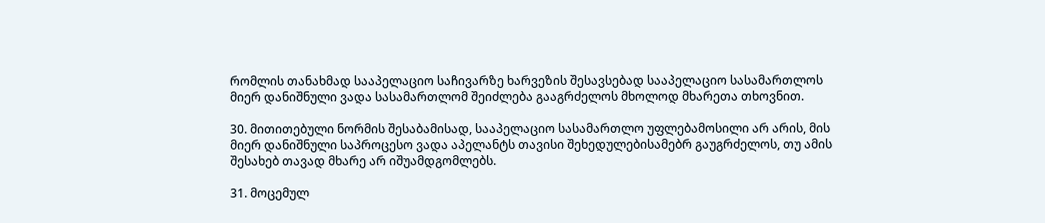რომლის თანახმად სააპელაციო საჩივარზე ხარვეზის შესავსებად სააპელაციო სასამართლოს მიერ დანიშნული ვადა სასამართლომ შეიძლება გააგრძელოს მხოლოდ მხარეთა თხოვნით.

30. მითითებული ნორმის შესაბამისად, სააპელაციო სასამართლო უფლებამოსილი არ არის, მის მიერ დანიშნული საპროცესო ვადა აპელანტს თავისი შეხედულებისამებრ გაუგრძელოს, თუ ამის შესახებ თავად მხარე არ იშუამდგომლებს.

31. მოცემულ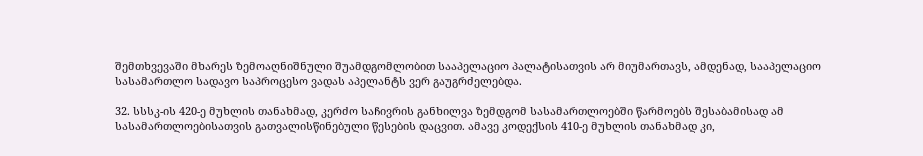შემთხვევაში მხარეს ზემოაღნიშნული შუამდგომლობით სააპელაციო პალატისათვის არ მიუმართავს, ამდენად, სააპელაციო სასამართლო სადავო საპროცესო ვადას აპელანტს ვერ გაუგრძელებდა.

32. სსსკ-ის 420-ე მუხლის თანახმად, კერძო საჩივრის განხილვა ზემდგომ სასამართლოებში წარმოებს შესაბამისად ამ სასამართლოებისათვის გათვალისწინებული წესების დაცვით. ამავე კოდექსის 410-ე მუხლის თანახმად კი,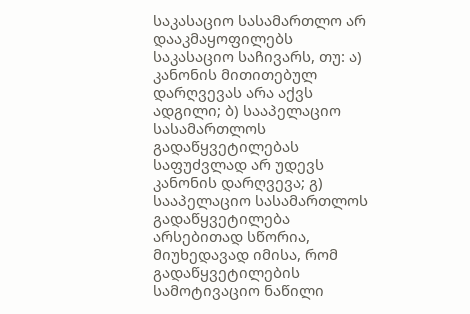საკასაციო სასამართლო არ დააკმაყოფილებს საკასაციო საჩივარს, თუ: ა) კანონის მითითებულ დარღვევას არა აქვს ადგილი; ბ) სააპელაციო სასამართლოს გადაწყვეტილებას საფუძვლად არ უდევს კანონის დარღვევა; გ) სააპელაციო სასამართლოს გადაწყვეტილება არსებითად სწორია, მიუხედავად იმისა, რომ გადაწყვეტილების სამოტივაციო ნაწილი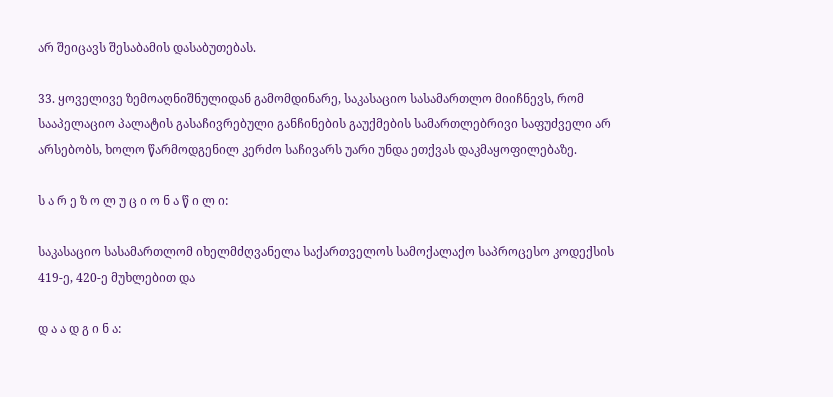არ შეიცავს შესაბამის დასაბუთებას.

33. ყოველივე ზემოაღნიშნულიდან გამომდინარე, საკასაციო სასამართლო მიიჩნევს, რომ სააპელაციო პალატის გასაჩივრებული განჩინების გაუქმების სამართლებრივი საფუძველი არ არსებობს, ხოლო წარმოდგენილ კერძო საჩივარს უარი უნდა ეთქვას დაკმაყოფილებაზე.

ს ა რ ე ზ ო ლ უ ც ი ო ნ ა წ ი ლ ი:

საკასაციო სასამართლომ იხელმძღვანელა საქართველოს სამოქალაქო საპროცესო კოდექსის 419-ე, 420-ე მუხლებით და

დ ა ა დ გ ი ნ ა: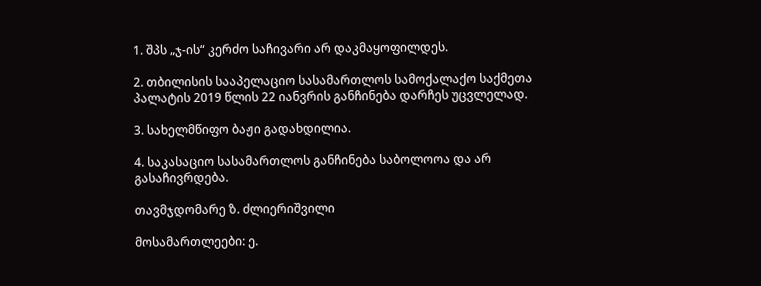1. შპს „ჯ-ის“ კერძო საჩივარი არ დაკმაყოფილდეს.

2. თბილისის სააპელაციო სასამართლოს სამოქალაქო საქმეთა პალატის 2019 წლის 22 იანვრის განჩინება დარჩეს უცვლელად.

3. სახელმწიფო ბაჟი გადახდილია.

4. საკასაციო სასამართლოს განჩინება საბოლოოა და არ გასაჩივრდება.

თავმჯდომარე ზ. ძლიერიშვილი

მოსამართლეები: ე.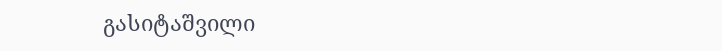გასიტაშვილი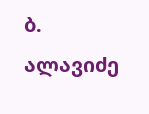ბ. ალავიძე